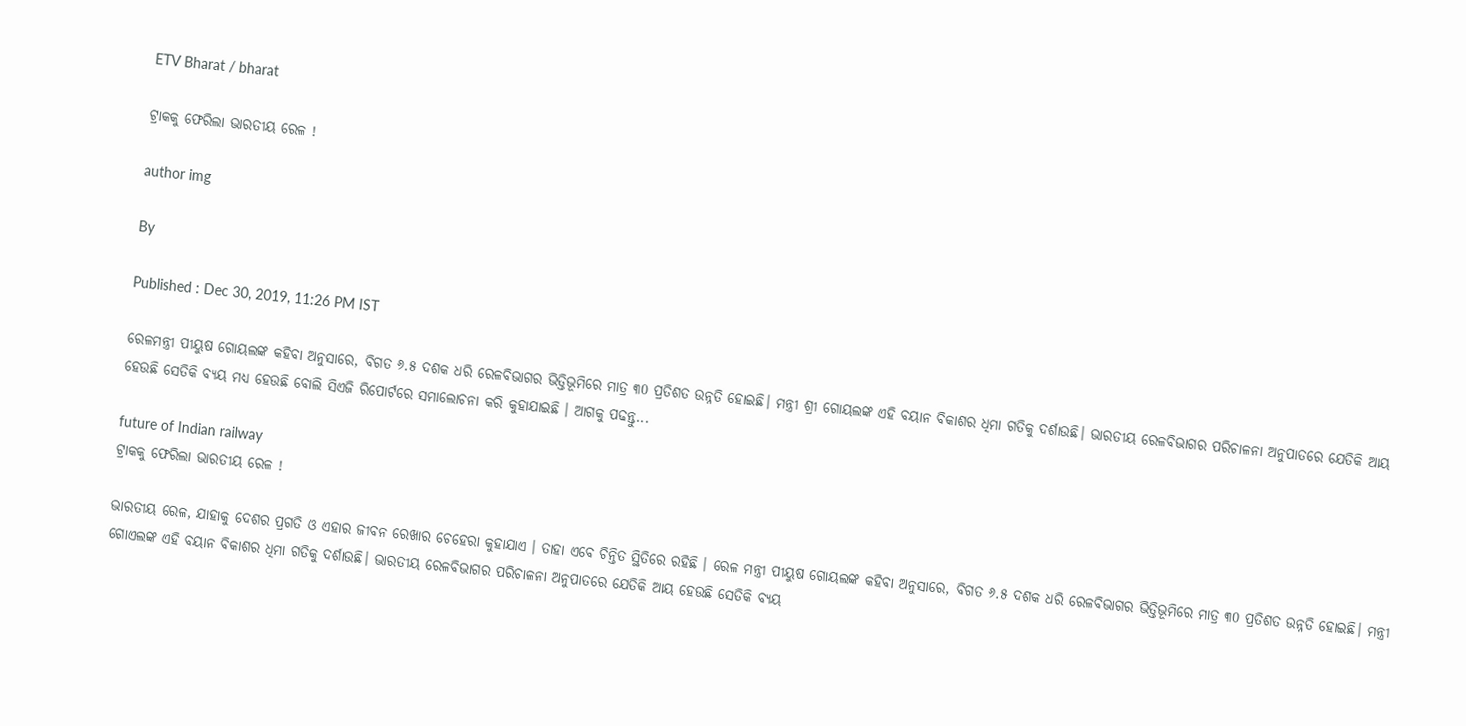ETV Bharat / bharat

ଟ୍ରାକକୁ ଫେରିଲା ଭାରତୀୟ ରେଳ !

author img

By

Published : Dec 30, 2019, 11:26 PM IST

ରେଳମନ୍ତ୍ରୀ ପୀୟୁଷ ଗୋୟଲଙ୍କ କହିବା ଅନୁସାରେ, ବିଗତ ୬.୫ ଦଶକ ଧରି ରେଳବିଭାଗର ଭିତ୍ତିଭୂମିରେ ମାତ୍ର ୩0 ପ୍ରତିଶତ ଉନ୍ନତି ହୋଇଛି। ମନ୍ତ୍ରୀ ଶ୍ରୀ ଗୋୟଲଙ୍କ ଏହି ବୟାନ ବିକାଶର ଧିମା ଗତିକୁ ଦର୍ଶାଉଛି। ଭାରତୀୟ ରେଳବିଭାଗର ପରିଚାଳନା ଅନୁପାତରେ ଯେତିକି ଆୟ ହେଉଛି ସେତିକି ବ୍ୟୟ ମଧ୍ୟ ହେଉଛି ବୋଲି ସିଏଜି ରିପୋର୍ଟରେ ସମାଲୋଚନା କରି କୁହାଯାଇଛି । ଆଗକୁ ପଢନ୍ତୁ...

future of Indian railway
ଟ୍ରାକକୁ ଫେରିଲା ଭାରତୀୟ ରେଳ !

ଭାରତୀୟ ରେଳ, ଯାହାକୁ ଦେଶର ପ୍ରଗତି ଓ ଏହାର ଜୀବନ ରେଖାର ଚେହେରା କୁହାଯାଏ । ତାହା ଏବେ ଚିନ୍ତିତ ସ୍ଥିତିରେ ରହିଛି । ରେଳ ମନ୍ତ୍ରୀ ପୀୟୁଷ ଗୋୟଲଙ୍କ କହିବା ଅନୁସାରେ, ବିଗତ ୬.୫ ଦଶକ ଧରି ରେଳବିଭାଗର ଭିତ୍ତିଭୂମିରେ ମାତ୍ର ୩0 ପ୍ରତିଶତ ଉନ୍ନତି ହୋଇଛି। ମନ୍ତ୍ରୀ ଗୋଏଲଙ୍କ ଏହି ବୟାନ ବିକାଶର ଧିମା ଗତିକୁ ଦର୍ଶାଉଛି। ଭାରତୀୟ ରେଳବିଭାଗର ପରିଚାଳନା ଅନୁପାତରେ ଯେତିକି ଆୟ ହେଉଛି ସେତିକି ବ୍ୟୟ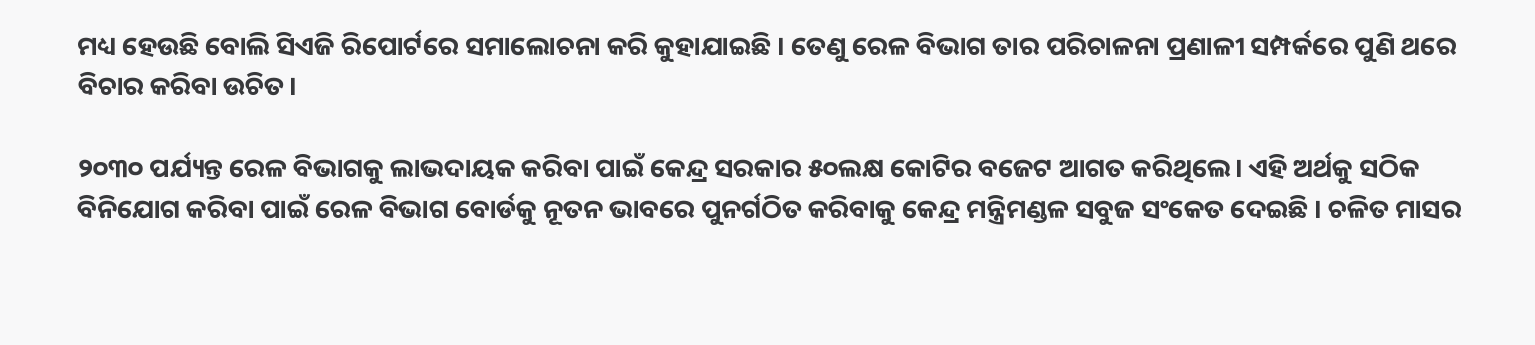ମଧ୍ୟ ହେଉଛି ବୋଲି ସିଏଜି ରିପୋର୍ଟରେ ସମାଲୋଚନା କରି କୁହାଯାଇଛି । ତେଣୁ ରେଳ ବିଭାଗ ତାର ପରିଚାଳନା ପ୍ରଣାଳୀ ସମ୍ପର୍କରେ ପୁଣି ଥରେ ବିଚାର କରିବା ଉଚିତ।

୨୦୩୦ ପର୍ଯ୍ୟନ୍ତ ରେଳ ବିଭାଗକୁ ଲାଭଦାୟକ କରିବା ପାଇଁ କେନ୍ଦ୍ର ସରକାର ୫୦ଲକ୍ଷ କୋଟିର ବଜେଟ ଆଗତ କରିଥିଲେ। ଏହି ଅର୍ଥକୁ ସଠିକ ବିନିଯୋଗ କରିବା ପାଇଁ ରେଳ ବିଭାଗ ବୋର୍ଡକୁ ନୂତନ ଭାବରେ ପୁନର୍ଗଠିତ କରିବାକୁ କେନ୍ଦ୍ର ମନ୍ତ୍ରିମଣ୍ଡଳ ସବୁଜ ସଂକେତ ଦେଇଛି । ଚଳିତ ମାସର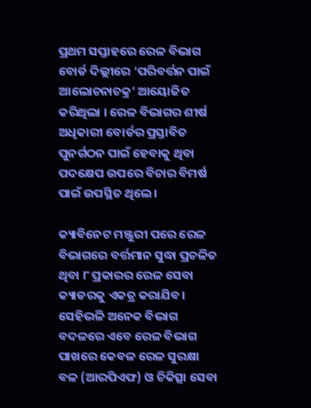ପ୍ରଥମ ସପ୍ତାହରେ ରେଳ ବିଭାଗ ବୋର୍ଡ ଦିଲ୍ଲୀରେ ‘ପରିବର୍ତ୍ତନ ପାଇଁ ଆଲୋଚନାଚକ୍ର’ ଆୟୋଜିତ କରିଥିଲା । ରେଳ ବିଭାଗର ଶୀର୍ଷ ଅଧିକାରୀ ବୋର୍ଡର ପ୍ରସ୍ତାବିତ ପୁନର୍ଗଠନ ପାଇଁ ହେବାକୁ ଥିବା ପଦକ୍ଷେପ ଉପରେ ବିଚାର ବିମର୍ଷ ପାଇଁ ଉପସ୍ଥିତ ଥିଲେ ।

କ୍ୟାବିନେଟ ମଞ୍ଜୁରୀ ପରେ ରେଳ ବିଭାଗରେ ବର୍ତ୍ତମାନ ସୁଦ୍ଧା ପ୍ରଚଳିତ ଥିବା ୮ ପ୍ରକାରର ରେଳ ସେବା କ୍ୟାଡରକୁ ଏକତ୍ର କରାଯିବ। ସେହିଭଳି ଅନେକ ବିଭାଗ ବଦଳରେ ଏବେ ରେଳ ବିଭାଗ ପାଖରେ କେବଳ ରେଳ ସୁରକ୍ଷା ବଳ (ଆରପିଏଫ) ଓ ଚିକିତ୍ସା ସେବା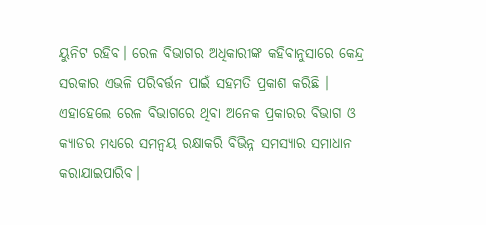ୟୁନିଟ ରହିବ। ରେଳ ବିଭାଗର ଅଧିକାରୀଙ୍କ କହିବାନୁସାରେ କେନ୍ଦ୍ର ସରକାର ଏଭଳି ପରିବର୍ତ୍ତନ ପାଇଁ ସହମତି ପ୍ରକାଶ କରିଛି । ଏହାହେଲେ ରେଳ ବିଭାଗରେ ଥିବା ଅନେକ ପ୍ରକାରର ବିଭାଗ ଓ କ୍ୟାଡର ମଧ୍ୟରେ ସମନ୍ୱୟ ରକ୍ଷାକରି ବିଭିନ୍ନ ସମସ୍ୟାର ସମାଧାନ କରାଯାଇପାରିବ।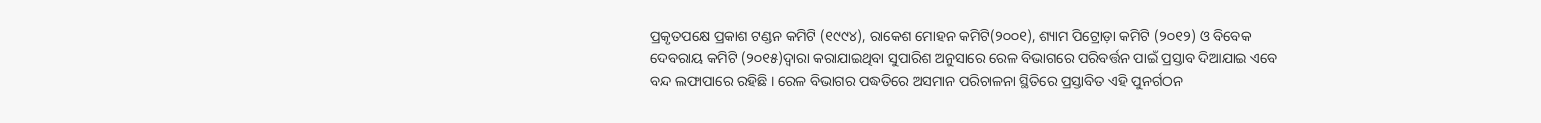ପ୍ରକୃତପକ୍ଷେ ପ୍ରକାଶ ଟଣ୍ଡନ କମିଟି (୧୯୯୪), ରାକେଶ ମୋହନ କମିଟି(୨୦୦୧), ଶ୍ୟାମ ପିଟ୍ରୋଡ଼ା କମିଟି (୨୦୧୨) ଓ ବିବେକ ଦେବରାୟ କମିଟି (୨୦୧୫)ଦ୍ୱାରା କରାଯାଇଥିବା ସୁପାରିଶ ଅନୁସାରେ ରେଳ ବିଭାଗରେ ପରିବର୍ତ୍ତନ ପାଇଁ ପ୍ରସ୍ତାବ ଦିଆଯାଇ ଏବେ ବନ୍ଦ ଲଫାପାରେ ରହିଛି । ରେଳ ବିଭାଗର ପଦ୍ଧତିରେ ଅସମାନ ପରିଚାଳନା ସ୍ଥିତିରେ ପ୍ରସ୍ତାବିତ ଏହି ପୁନର୍ଗଠନ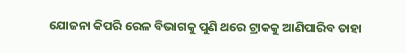ଯୋଜନା କିପରି ରେଳ ବିଭାଗକୁ ପୁଣି ଥରେ ଟ୍ରାକକୁ ଆଣିପାରିବ ତାହା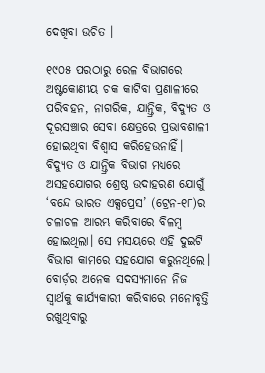ଦେଖିବା ଉଚିତ ।

୧୯୦୫ ପରଠାରୁ ରେଳ ବିଭାଗରେ ଅଷ୍ଟକୋଣୀୟ ଚକ କାଟିବା ପ୍ରଣାଳୀରେ ପରିବହନ, ନାଗରିକ, ଯାନ୍ତ୍ରିକ, ବିଦ୍ୟୁତ ଓ ଦୂରସଞ୍ଚାର ସେବା କ୍ଷେତ୍ରରେ ପ୍ରଭାବଶାଳୀ ହୋଇଥିବା ବିଶ୍ୱାସ କରିହେଉନାହିଁ। ବିଦ୍ୟୁତ ଓ ଯାନ୍ତ୍ରିକ ବିଭାଗ ମଧ୍ୟରେ ଅସହଯୋଗର ଶ୍ରେଷ୍ଠ ଉଦାହରଣ ଯୋଗୁଁ ‘ବନ୍ଦେ ଭାରତ ଏକ୍ସପ୍ରେସ’ (ଟ୍ରେନ-୧୮)ର ଚଳାଚଳ ଆରମ୍ଭ କରିବାରେ ବିଳମ୍ୱ ହୋଇଥିଲା। ସେ ମସୟରେ ଏହି ଦୁଇଟି ବିଭାଗ କାମରେ ସହଯୋଗ କରୁନଥିଲେ। ବୋର୍ଡ଼ର ଅନେକ ସଦସ୍ୟମାନେ ନିଜ ସ୍ୱାର୍ଥକୁ କାର୍ଯ୍ୟକାରୀ କରିବାରେ ମନୋବୃତ୍ତି ରଖୁଥିବାରୁ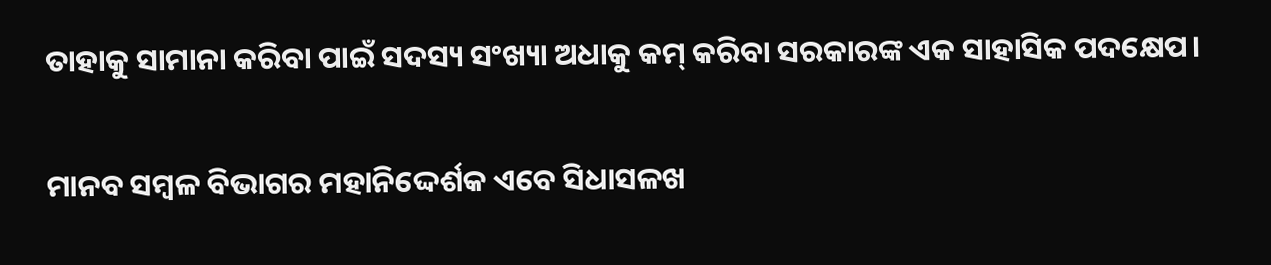ତାହାକୁ ସାମାନା କରିବା ପାଇଁ ସଦସ୍ୟ ସଂଖ୍ୟା ଅଧାକୁ କମ୍ କରିବା ସରକାରଙ୍କ ଏକ ସାହାସିକ ପଦକ୍ଷେପ।

ମାନବ ସମ୍ୱଳ ବିଭାଗର ମହାନିଦ୍ଦେର୍ଶକ ଏବେ ସିଧାସଳଖ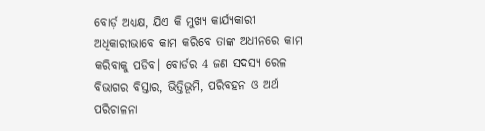ବୋର୍ଡ଼ ଅଧ୍ୟକ୍ଷ, ଯିଏ କି ମୁଖ୍ୟ କାର୍ଯ୍ୟକାରୀ ଅଧିକାରୀଭାବେ କାମ କରିବେ ତାଙ୍କ ଅଧୀନରେ କାମ କରିବାକୁ ପଡିବ। ବୋର୍ଡର 4 ଜଣ ସଦସ୍ୟ ରେଳ ବିଭାଗର ବିସ୍ତାର, ଭିତ୍ତିଭୂମି, ପରିବହନ ଓ ଅର୍ଥ ପରିଚାଳନା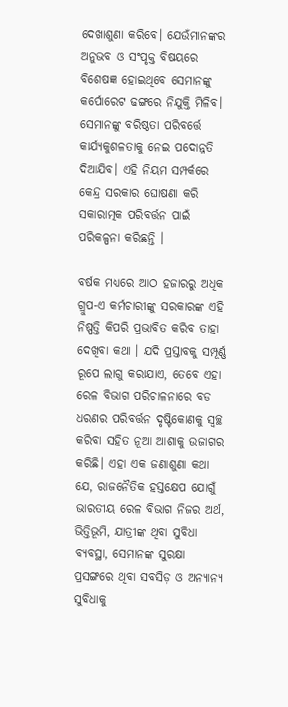ଦେଖାଶୁଣା କରିବେ। ଯେଉଁମାନଙ୍କର ଅନୁଭବ ଓ ସଂପୃକ୍ତ ବିଷୟରେ ବିଶେଷଜ୍ଞ ହୋଇଥିବେ ସେମାନଙ୍କୁ କର୍ପୋରେଟ ଢଙ୍ଗରେ ନିଯୁକ୍ତି ମିଳିବ। ସେମାନଙ୍କୁ ବରିଷ୍ଠତା ପରିବର୍ତ୍ତେ କାର୍ଯ୍ୟକୁଶଳତାକୁ ନେଇ ପଦୋନ୍ନତି ଦିଆଯିବ। ଏହି ନିୟମ ସମ୍ପର୍କରେ କେନ୍ଦ୍ର ସରକାର ଘୋଷଣା କରି ସକାରାତ୍ମକ ପରିବର୍ତ୍ତନ ପାଇଁ ପରିକଳ୍ପନା କରିଛନ୍ତି ।

ବର୍ଷକ ମଧ୍ୟରେ ଆଠ ହଜାରରୁ ଅଧିକ ଗ୍ରୁପ-ଏ କର୍ମଚାରୀଙ୍କୁ ସରକାରଙ୍କ ଏହି ନିଷ୍ପତ୍ତି କିପରି ପ୍ରଭାବିତ କରିବ ତାହା ଦେଖିବା କଥା । ଯଦି ପ୍ରସ୍ତାବକୁ ସମ୍ପୂର୍ଣ୍ଣ ରୂପେ ଲାଗୁ କରାଯାଏ, ତେବେ ଏହା ରେଳ ବିଭାଗ ପରିଚାଳନାରେ ବଡ ଧରଣର ପରିବର୍ତ୍ତନ ଦୃଷ୍ଟିକୋଣକୁ ସ୍ୱଚ୍ଛ କରିବା ସହିତ ନୂଆ ଆଶାକୁ ଉଜାଗର କରିଛି। ଏହା ଏକ ଜଣାଶୁଣା କଥା ଯେ, ରାଜନୈତିକ ହସ୍ତକ୍ଷେପ ଯୋଗୁଁ ଭାରତୀୟ ରେଳ ବିଭାଗ ନିଜର ଅର୍ଥ, ଭିତ୍ତିଭୂମି, ଯାତ୍ରୀଙ୍କ ଥିବା ସୁବିଧା ବ୍ୟବସ୍ଥା, ସେମାନଙ୍କ ସୁରକ୍ଷା ପ୍ରସଙ୍ଗରେ ଥିବା ସବସିଡ଼ ଓ ଅନ୍ୟାନ୍ୟ ସୁବିଧାକୁ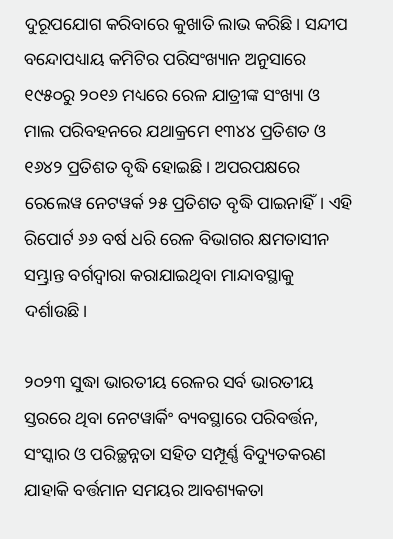ଦୁରୂପଯୋଗ କରିବାରେ କୁଖାତି ଲାଭ କରିଛି। ସନ୍ଦୀପ ବନ୍ଦୋପଧ୍ୟାୟ କମିଟିର ପରିସଂଖ୍ୟାନ ଅନୁସାରେ ୧୯୫୦ରୁ ୨୦୧୬ ମଧ୍ୟରେ ରେଳ ଯାତ୍ରୀଙ୍କ ସଂଖ୍ୟା ଓ ମାଲ ପରିବହନରେ ଯଥାକ୍ରମେ ୧୩୪୪ ପ୍ରତିଶତ ଓ ୧୬୪୨ ପ୍ରତିଶତ ବୃଦ୍ଧି ହୋଇଛି। ଅପରପକ୍ଷରେ ରେଲେୱ ନେଟୱର୍କ ୨୫ ପ୍ରତିଶତ ବୃଦ୍ଧି ପାଇନାହିଁ। ଏହି ରିପୋର୍ଟ ୬୬ ବର୍ଷ ଧରି ରେଳ ବିଭାଗର କ୍ଷମତାସୀନ ସମ୍ଭ୍ରାନ୍ତ ବର୍ଗଦ୍ୱାରା କରାଯାଇଥିବା ମାନ୍ଦାବସ୍ଥାକୁ ଦର୍ଶାଉଛି।

୨୦୨୩ ସୁଦ୍ଧା ଭାରତୀୟ ରେଳର ସର୍ବ ଭାରତୀୟ ସ୍ତରରେ ଥିବା ନେଟୱାର୍କିଂ ବ୍ୟବସ୍ଥାରେ ପରିବର୍ତ୍ତନ, ସଂସ୍କାର ଓ ପରିଚ୍ଛନ୍ନତା ସହିତ ସମ୍ପୂର୍ଣ୍ଣ ବିଦ୍ୟୁତକରଣ ଯାହାକି ବର୍ତ୍ତମାନ ସମୟର ଆବଶ୍ୟକତା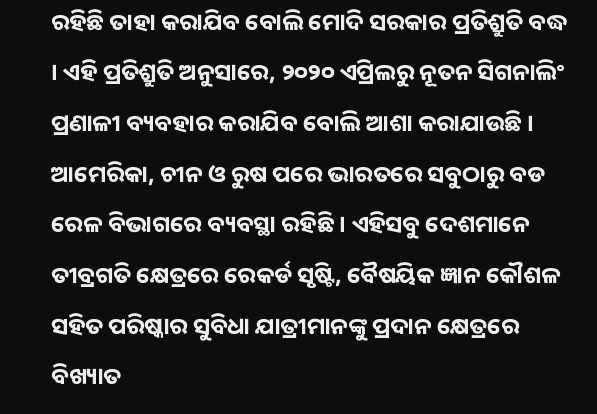ରହିଛି ତାହା କରାଯିବ ବୋଲି ମୋଦି ସରକାର ପ୍ରତିଶ୍ରୁତି ବଦ୍ଧ । ଏହି ପ୍ରତିଶ୍ରୁତି ଅନୁସାରେ, ୨୦୨୦ ଏପ୍ରିଲରୁ ନୂତନ ସିଗନାଲିଂ ପ୍ରଣାଳୀ ବ୍ୟବହାର କରାଯିବ ବୋଲି ଆଶା କରାଯାଉଛି । ଆମେରିକା, ଚୀନ ଓ ରୁଷ ପରେ ଭାରତରେ ସବୁଠାରୁ ବଡ ରେଳ ବିଭାଗରେ ବ୍ୟବସ୍ଥା ରହିଛି । ଏହିସବୁ ଦେଶମାନେ ତୀବ୍ରଗତି କ୍ଷେତ୍ରରେ ରେକର୍ଡ ସୃଷ୍ଟି, ବୈଷୟିକ ଜ୍ଞାନ କୌଶଳ ସହିତ ପରିଷ୍କାର ସୁବିଧା ଯାତ୍ରୀମାନଙ୍କୁ ପ୍ରଦାନ କ୍ଷେତ୍ରରେ ବିଖ୍ୟାତ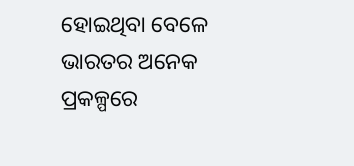ହୋଇଥିବା ବେଳେ ଭାରତର ଅନେକ ପ୍ରକଳ୍ପରେ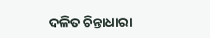ଦଳିତ ଚିନ୍ତାଧାରା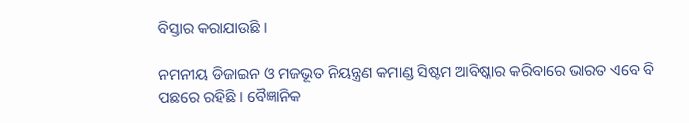ବିସ୍ତାର କରାଯାଉଛି ।

ନମନୀୟ ଡିଜାଇନ ଓ ମଜଭୂତ ନିୟନ୍ତ୍ରଣ କମାଣ୍ଡ ସିଷ୍ଟମ ଆବିଷ୍କାର କରିବାରେ ଭାରତ ଏବେ ବି ପଛରେ ରହିଛି । ବୈଜ୍ଞାନିକ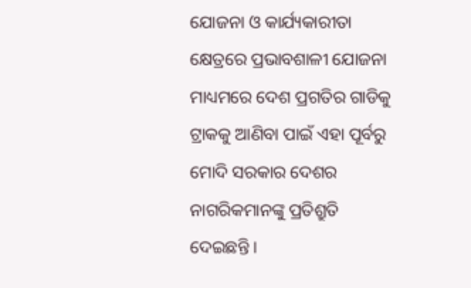ଯୋଜନା ଓ କାର୍ଯ୍ୟକାରୀତା କ୍ଷେତ୍ରରେ ପ୍ରଭାବଶାଳୀ ଯୋଜନା ମାଧ୍ୟମରେ ଦେଶ ପ୍ରଗତିର ଗାଡିକୁ ଟ୍ରାକକୁ ଆଣିବା ପାଇଁ ଏହା ପୂର୍ବରୁ ମୋଦି ସରକାର ଦେଶର ନାଗରିକମାନଙ୍କୁ ପ୍ରତିଶ୍ରୁତି ଦେଇଛନ୍ତି ।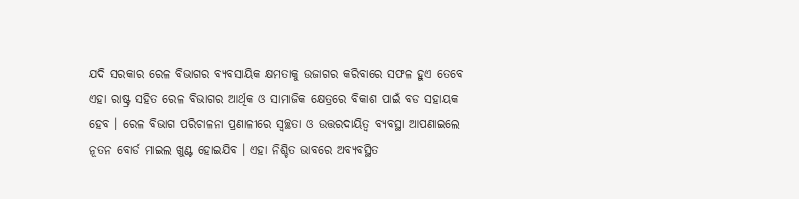ଯଦି ସରକାର ରେଳ ବିଭାଗର ବ୍ୟବସାୟିକ କ୍ଷମତାକୁ ଉଜାଗର କରିବାରେ ସଫଳ ହୁଏ ତେବେ ଏହା ରାଷ୍ଟ୍ର ସହିତ ରେଳ ବିଭାଗର ଆର୍ଥିକ ଓ ସାମାଜିକ କ୍ଷେତ୍ରରେ ବିକାଶ ପାଇଁ ବଡ ସହାୟକ ହେବ । ରେଳ ବିଭାଗ ପରିଚାଳନା ପ୍ରଣାଳୀରେ ସ୍ୱଚ୍ଛତା ଓ ଉତ୍ତରଦାୟିତ୍ବ ବ୍ୟବସ୍ଥା ଆପଣାଇଲେ ନୂତନ ବୋର୍ଡ ମାଇଲ ଖୁଣ୍ଟ ହୋଇଯିବ । ଏହା ନିଶ୍ଚିତ ଭାବରେ ଅବ୍ୟବସ୍ଥିତ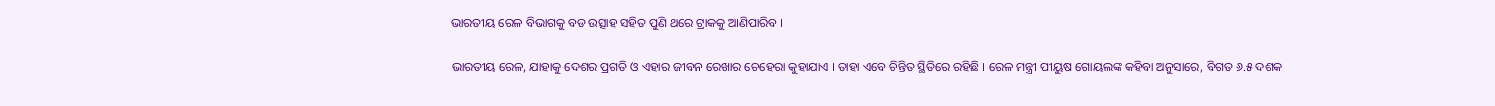ଭାରତୀୟ ରେଳ ବିଭାଗକୁ ବଡ ଉତ୍ସାହ ସହିତ ପୁଣି ଥରେ ଟ୍ରାକକୁ ଆଣିପାରିବ ।

ଭାରତୀୟ ରେଳ, ଯାହାକୁ ଦେଶର ପ୍ରଗତି ଓ ଏହାର ଜୀବନ ରେଖାର ଚେହେରା କୁହାଯାଏ । ତାହା ଏବେ ଚିନ୍ତିତ ସ୍ଥିତିରେ ରହିଛି । ରେଳ ମନ୍ତ୍ରୀ ପୀୟୁଷ ଗୋୟଲଙ୍କ କହିବା ଅନୁସାରେ, ବିଗତ ୬.୫ ଦଶକ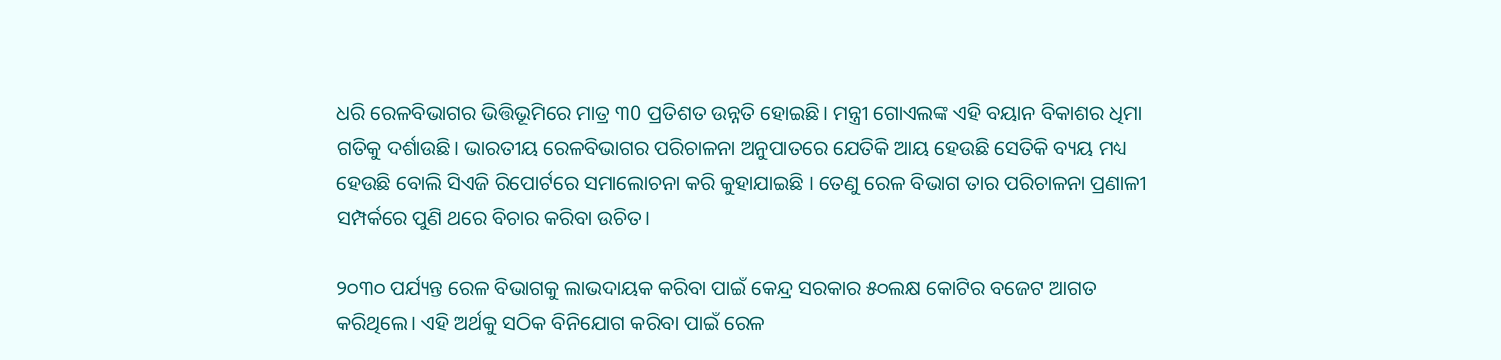ଧରି ରେଳବିଭାଗର ଭିତ୍ତିଭୂମିରେ ମାତ୍ର ୩0 ପ୍ରତିଶତ ଉନ୍ନତି ହୋଇଛି। ମନ୍ତ୍ରୀ ଗୋଏଲଙ୍କ ଏହି ବୟାନ ବିକାଶର ଧିମା ଗତିକୁ ଦର୍ଶାଉଛି। ଭାରତୀୟ ରେଳବିଭାଗର ପରିଚାଳନା ଅନୁପାତରେ ଯେତିକି ଆୟ ହେଉଛି ସେତିକି ବ୍ୟୟ ମଧ୍ୟ ହେଉଛି ବୋଲି ସିଏଜି ରିପୋର୍ଟରେ ସମାଲୋଚନା କରି କୁହାଯାଇଛି । ତେଣୁ ରେଳ ବିଭାଗ ତାର ପରିଚାଳନା ପ୍ରଣାଳୀ ସମ୍ପର୍କରେ ପୁଣି ଥରେ ବିଚାର କରିବା ଉଚିତ।

୨୦୩୦ ପର୍ଯ୍ୟନ୍ତ ରେଳ ବିଭାଗକୁ ଲାଭଦାୟକ କରିବା ପାଇଁ କେନ୍ଦ୍ର ସରକାର ୫୦ଲକ୍ଷ କୋଟିର ବଜେଟ ଆଗତ କରିଥିଲେ। ଏହି ଅର୍ଥକୁ ସଠିକ ବିନିଯୋଗ କରିବା ପାଇଁ ରେଳ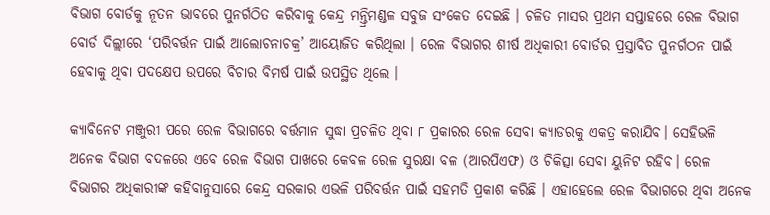ବିଭାଗ ବୋର୍ଡକୁ ନୂତନ ଭାବରେ ପୁନର୍ଗଠିତ କରିବାକୁ କେନ୍ଦ୍ର ମନ୍ତ୍ରିମଣ୍ଡଳ ସବୁଜ ସଂକେତ ଦେଇଛି । ଚଳିତ ମାସର ପ୍ରଥମ ସପ୍ତାହରେ ରେଳ ବିଭାଗ ବୋର୍ଡ ଦିଲ୍ଲୀରେ ‘ପରିବର୍ତ୍ତନ ପାଇଁ ଆଲୋଚନାଚକ୍ର’ ଆୟୋଜିତ କରିଥିଲା । ରେଳ ବିଭାଗର ଶୀର୍ଷ ଅଧିକାରୀ ବୋର୍ଡର ପ୍ରସ୍ତାବିତ ପୁନର୍ଗଠନ ପାଇଁ ହେବାକୁ ଥିବା ପଦକ୍ଷେପ ଉପରେ ବିଚାର ବିମର୍ଷ ପାଇଁ ଉପସ୍ଥିତ ଥିଲେ ।

କ୍ୟାବିନେଟ ମଞ୍ଜୁରୀ ପରେ ରେଳ ବିଭାଗରେ ବର୍ତ୍ତମାନ ସୁଦ୍ଧା ପ୍ରଚଳିତ ଥିବା ୮ ପ୍ରକାରର ରେଳ ସେବା କ୍ୟାଡରକୁ ଏକତ୍ର କରାଯିବ। ସେହିଭଳି ଅନେକ ବିଭାଗ ବଦଳରେ ଏବେ ରେଳ ବିଭାଗ ପାଖରେ କେବଳ ରେଳ ସୁରକ୍ଷା ବଳ (ଆରପିଏଫ) ଓ ଚିକିତ୍ସା ସେବା ୟୁନିଟ ରହିବ। ରେଳ ବିଭାଗର ଅଧିକାରୀଙ୍କ କହିବାନୁସାରେ କେନ୍ଦ୍ର ସରକାର ଏଭଳି ପରିବର୍ତ୍ତନ ପାଇଁ ସହମତି ପ୍ରକାଶ କରିଛି । ଏହାହେଲେ ରେଳ ବିଭାଗରେ ଥିବା ଅନେକ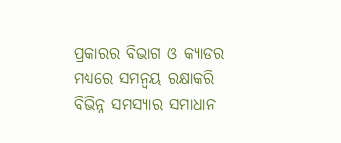ପ୍ରକାରର ବିଭାଗ ଓ କ୍ୟାଡର ମଧ୍ୟରେ ସମନ୍ୱୟ ରକ୍ଷାକରି ବିଭିନ୍ନ ସମସ୍ୟାର ସମାଧାନ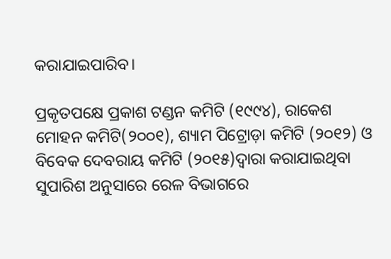କରାଯାଇପାରିବ।

ପ୍ରକୃତପକ୍ଷେ ପ୍ରକାଶ ଟଣ୍ଡନ କମିଟି (୧୯୯୪), ରାକେଶ ମୋହନ କମିଟି(୨୦୦୧), ଶ୍ୟାମ ପିଟ୍ରୋଡ଼ା କମିଟି (୨୦୧୨) ଓ ବିବେକ ଦେବରାୟ କମିଟି (୨୦୧୫)ଦ୍ୱାରା କରାଯାଇଥିବା ସୁପାରିଶ ଅନୁସାରେ ରେଳ ବିଭାଗରେ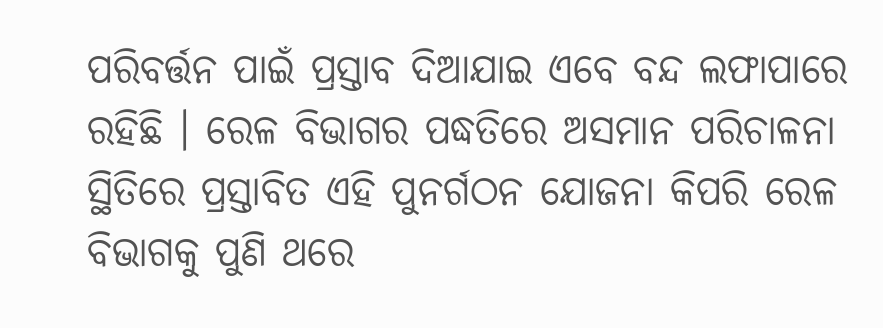ପରିବର୍ତ୍ତନ ପାଇଁ ପ୍ରସ୍ତାବ ଦିଆଯାଇ ଏବେ ବନ୍ଦ ଲଫାପାରେ ରହିଛି । ରେଳ ବିଭାଗର ପଦ୍ଧତିରେ ଅସମାନ ପରିଚାଳନା ସ୍ଥିତିରେ ପ୍ରସ୍ତାବିତ ଏହି ପୁନର୍ଗଠନ ଯୋଜନା କିପରି ରେଳ ବିଭାଗକୁ ପୁଣି ଥରେ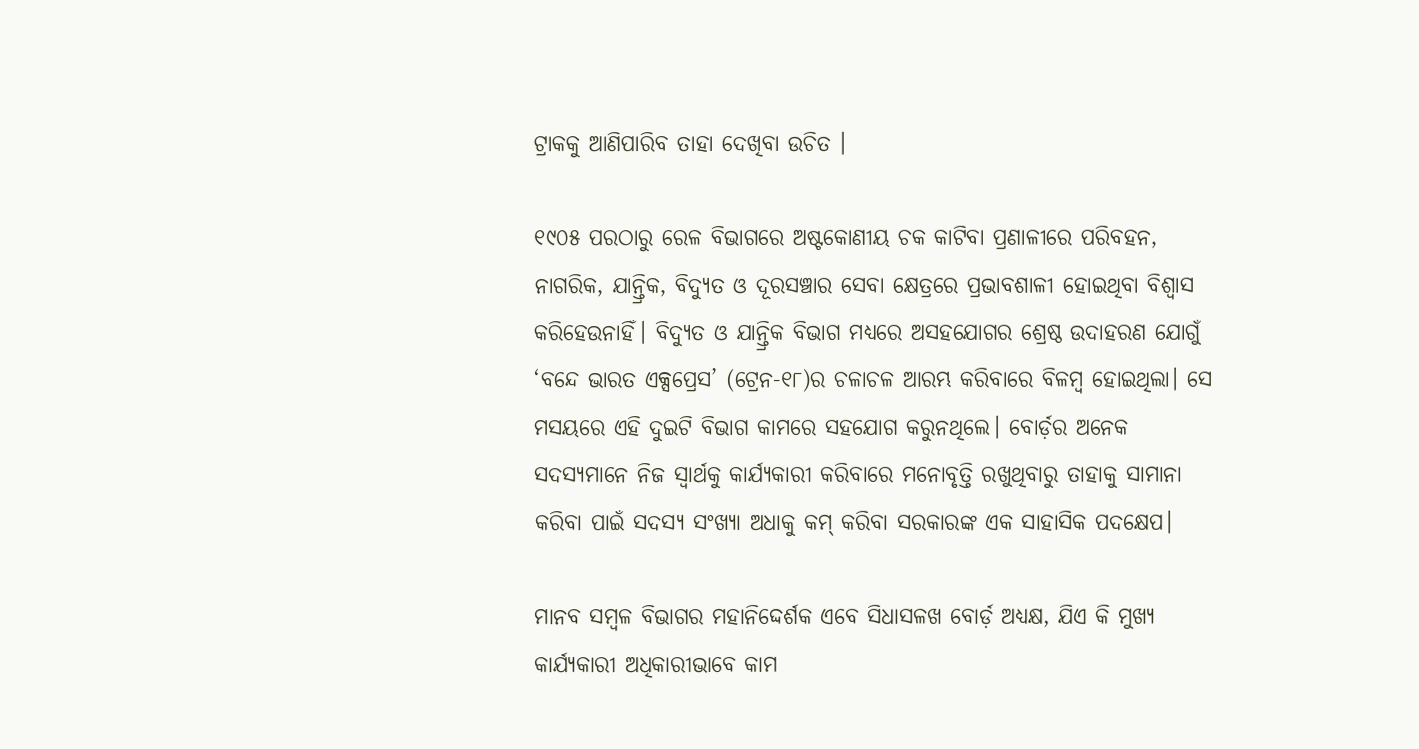ଟ୍ରାକକୁ ଆଣିପାରିବ ତାହା ଦେଖିବା ଉଚିତ ।

୧୯୦୫ ପରଠାରୁ ରେଳ ବିଭାଗରେ ଅଷ୍ଟକୋଣୀୟ ଚକ କାଟିବା ପ୍ରଣାଳୀରେ ପରିବହନ, ନାଗରିକ, ଯାନ୍ତ୍ରିକ, ବିଦ୍ୟୁତ ଓ ଦୂରସଞ୍ଚାର ସେବା କ୍ଷେତ୍ରରେ ପ୍ରଭାବଶାଳୀ ହୋଇଥିବା ବିଶ୍ୱାସ କରିହେଉନାହିଁ। ବିଦ୍ୟୁତ ଓ ଯାନ୍ତ୍ରିକ ବିଭାଗ ମଧ୍ୟରେ ଅସହଯୋଗର ଶ୍ରେଷ୍ଠ ଉଦାହରଣ ଯୋଗୁଁ ‘ବନ୍ଦେ ଭାରତ ଏକ୍ସପ୍ରେସ’ (ଟ୍ରେନ-୧୮)ର ଚଳାଚଳ ଆରମ୍ଭ କରିବାରେ ବିଳମ୍ୱ ହୋଇଥିଲା। ସେ ମସୟରେ ଏହି ଦୁଇଟି ବିଭାଗ କାମରେ ସହଯୋଗ କରୁନଥିଲେ। ବୋର୍ଡ଼ର ଅନେକ ସଦସ୍ୟମାନେ ନିଜ ସ୍ୱାର୍ଥକୁ କାର୍ଯ୍ୟକାରୀ କରିବାରେ ମନୋବୃତ୍ତି ରଖୁଥିବାରୁ ତାହାକୁ ସାମାନା କରିବା ପାଇଁ ସଦସ୍ୟ ସଂଖ୍ୟା ଅଧାକୁ କମ୍ କରିବା ସରକାରଙ୍କ ଏକ ସାହାସିକ ପଦକ୍ଷେପ।

ମାନବ ସମ୍ୱଳ ବିଭାଗର ମହାନିଦ୍ଦେର୍ଶକ ଏବେ ସିଧାସଳଖ ବୋର୍ଡ଼ ଅଧ୍ୟକ୍ଷ, ଯିଏ କି ମୁଖ୍ୟ କାର୍ଯ୍ୟକାରୀ ଅଧିକାରୀଭାବେ କାମ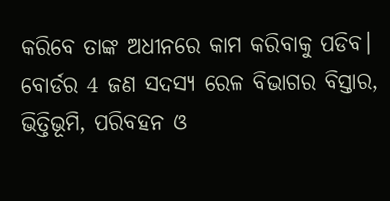କରିବେ ତାଙ୍କ ଅଧୀନରେ କାମ କରିବାକୁ ପଡିବ। ବୋର୍ଡର 4 ଜଣ ସଦସ୍ୟ ରେଳ ବିଭାଗର ବିସ୍ତାର, ଭିତ୍ତିଭୂମି, ପରିବହନ ଓ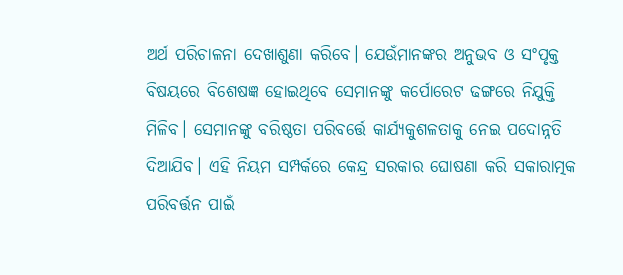ଅର୍ଥ ପରିଚାଳନା ଦେଖାଶୁଣା କରିବେ। ଯେଉଁମାନଙ୍କର ଅନୁଭବ ଓ ସଂପୃକ୍ତ ବିଷୟରେ ବିଶେଷଜ୍ଞ ହୋଇଥିବେ ସେମାନଙ୍କୁ କର୍ପୋରେଟ ଢଙ୍ଗରେ ନିଯୁକ୍ତି ମିଳିବ। ସେମାନଙ୍କୁ ବରିଷ୍ଠତା ପରିବର୍ତ୍ତେ କାର୍ଯ୍ୟକୁଶଳତାକୁ ନେଇ ପଦୋନ୍ନତି ଦିଆଯିବ। ଏହି ନିୟମ ସମ୍ପର୍କରେ କେନ୍ଦ୍ର ସରକାର ଘୋଷଣା କରି ସକାରାତ୍ମକ ପରିବର୍ତ୍ତନ ପାଇଁ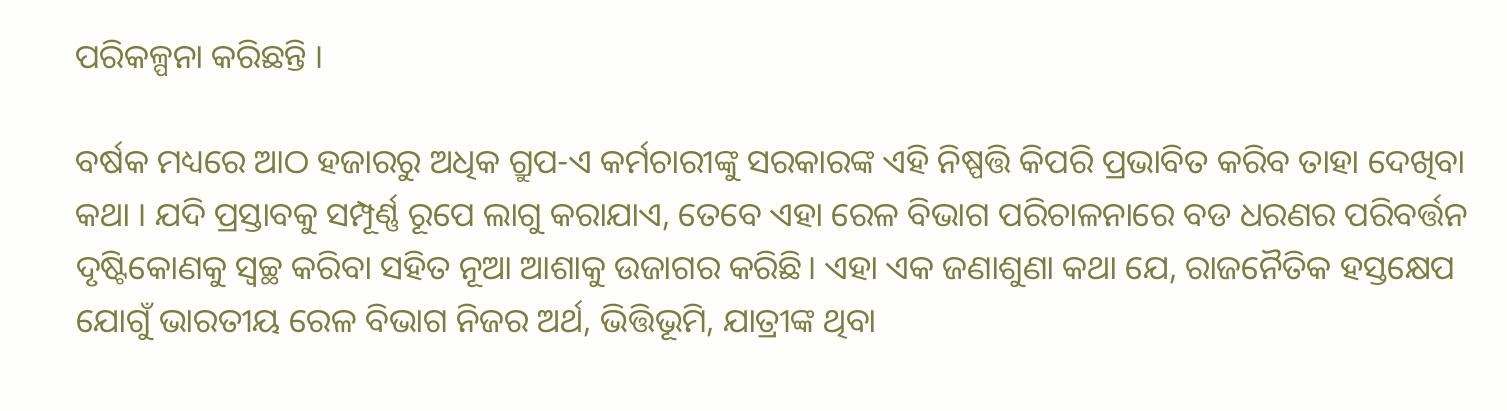ପରିକଳ୍ପନା କରିଛନ୍ତି ।

ବର୍ଷକ ମଧ୍ୟରେ ଆଠ ହଜାରରୁ ଅଧିକ ଗ୍ରୁପ-ଏ କର୍ମଚାରୀଙ୍କୁ ସରକାରଙ୍କ ଏହି ନିଷ୍ପତ୍ତି କିପରି ପ୍ରଭାବିତ କରିବ ତାହା ଦେଖିବା କଥା । ଯଦି ପ୍ରସ୍ତାବକୁ ସମ୍ପୂର୍ଣ୍ଣ ରୂପେ ଲାଗୁ କରାଯାଏ, ତେବେ ଏହା ରେଳ ବିଭାଗ ପରିଚାଳନାରେ ବଡ ଧରଣର ପରିବର୍ତ୍ତନ ଦୃଷ୍ଟିକୋଣକୁ ସ୍ୱଚ୍ଛ କରିବା ସହିତ ନୂଆ ଆଶାକୁ ଉଜାଗର କରିଛି। ଏହା ଏକ ଜଣାଶୁଣା କଥା ଯେ, ରାଜନୈତିକ ହସ୍ତକ୍ଷେପ ଯୋଗୁଁ ଭାରତୀୟ ରେଳ ବିଭାଗ ନିଜର ଅର୍ଥ, ଭିତ୍ତିଭୂମି, ଯାତ୍ରୀଙ୍କ ଥିବା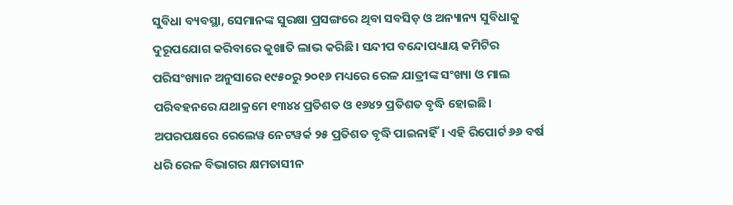ସୁବିଧା ବ୍ୟବସ୍ଥା, ସେମାନଙ୍କ ସୁରକ୍ଷା ପ୍ରସଙ୍ଗରେ ଥିବା ସବସିଡ଼ ଓ ଅନ୍ୟାନ୍ୟ ସୁବିଧାକୁ ଦୁରୂପଯୋଗ କରିବାରେ କୁଖାତି ଲାଭ କରିଛି। ସନ୍ଦୀପ ବନ୍ଦୋପଧ୍ୟାୟ କମିଟିର ପରିସଂଖ୍ୟାନ ଅନୁସାରେ ୧୯୫୦ରୁ ୨୦୧୬ ମଧ୍ୟରେ ରେଳ ଯାତ୍ରୀଙ୍କ ସଂଖ୍ୟା ଓ ମାଲ ପରିବହନରେ ଯଥାକ୍ରମେ ୧୩୪୪ ପ୍ରତିଶତ ଓ ୧୬୪୨ ପ୍ରତିଶତ ବୃଦ୍ଧି ହୋଇଛି। ଅପରପକ୍ଷରେ ରେଲେୱ ନେଟୱର୍କ ୨୫ ପ୍ରତିଶତ ବୃଦ୍ଧି ପାଇନାହିଁ। ଏହି ରିପୋର୍ଟ ୬୬ ବର୍ଷ ଧରି ରେଳ ବିଭାଗର କ୍ଷମତାସୀନ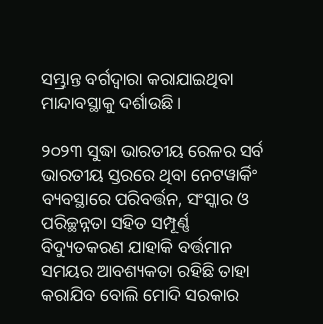ସମ୍ଭ୍ରାନ୍ତ ବର୍ଗଦ୍ୱାରା କରାଯାଇଥିବା ମାନ୍ଦାବସ୍ଥାକୁ ଦର୍ଶାଉଛି।

୨୦୨୩ ସୁଦ୍ଧା ଭାରତୀୟ ରେଳର ସର୍ବ ଭାରତୀୟ ସ୍ତରରେ ଥିବା ନେଟୱାର୍କିଂ ବ୍ୟବସ୍ଥାରେ ପରିବର୍ତ୍ତନ, ସଂସ୍କାର ଓ ପରିଚ୍ଛନ୍ନତା ସହିତ ସମ୍ପୂର୍ଣ୍ଣ ବିଦ୍ୟୁତକରଣ ଯାହାକି ବର୍ତ୍ତମାନ ସମୟର ଆବଶ୍ୟକତା ରହିଛି ତାହା କରାଯିବ ବୋଲି ମୋଦି ସରକାର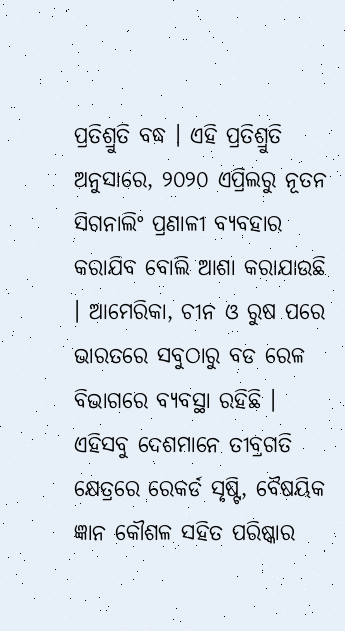ପ୍ରତିଶ୍ରୁତି ବଦ୍ଧ । ଏହି ପ୍ରତିଶ୍ରୁତି ଅନୁସାରେ, ୨୦୨୦ ଏପ୍ରିଲରୁ ନୂତନ ସିଗନାଲିଂ ପ୍ରଣାଳୀ ବ୍ୟବହାର କରାଯିବ ବୋଲି ଆଶା କରାଯାଉଛି । ଆମେରିକା, ଚୀନ ଓ ରୁଷ ପରେ ଭାରତରେ ସବୁଠାରୁ ବଡ ରେଳ ବିଭାଗରେ ବ୍ୟବସ୍ଥା ରହିଛି । ଏହିସବୁ ଦେଶମାନେ ତୀବ୍ରଗତି କ୍ଷେତ୍ରରେ ରେକର୍ଡ ସୃଷ୍ଟି, ବୈଷୟିକ ଜ୍ଞାନ କୌଶଳ ସହିତ ପରିଷ୍କାର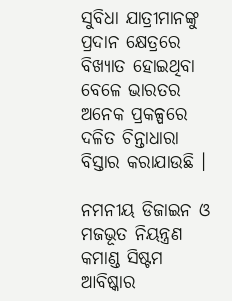ସୁବିଧା ଯାତ୍ରୀମାନଙ୍କୁ ପ୍ରଦାନ କ୍ଷେତ୍ରରେ ବିଖ୍ୟାତ ହୋଇଥିବା ବେଳେ ଭାରତର ଅନେକ ପ୍ରକଳ୍ପରେ ଦଳିତ ଚିନ୍ତାଧାରା ବିସ୍ତାର କରାଯାଉଛି ।

ନମନୀୟ ଡିଜାଇନ ଓ ମଜଭୂତ ନିୟନ୍ତ୍ରଣ କମାଣ୍ଡ ସିଷ୍ଟମ ଆବିଷ୍କାର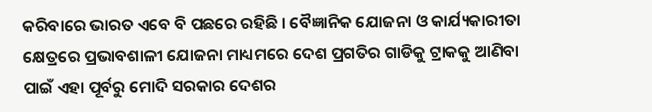କରିବାରେ ଭାରତ ଏବେ ବି ପଛରେ ରହିଛି । ବୈଜ୍ଞାନିକ ଯୋଜନା ଓ କାର୍ଯ୍ୟକାରୀତା କ୍ଷେତ୍ରରେ ପ୍ରଭାବଶାଳୀ ଯୋଜନା ମାଧ୍ୟମରେ ଦେଶ ପ୍ରଗତିର ଗାଡିକୁ ଟ୍ରାକକୁ ଆଣିବା ପାଇଁ ଏହା ପୂର୍ବରୁ ମୋଦି ସରକାର ଦେଶର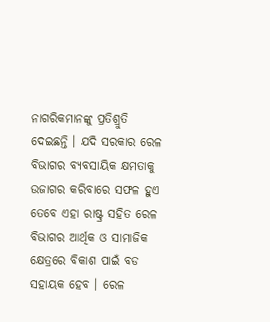ନାଗରିକମାନଙ୍କୁ ପ୍ରତିଶ୍ରୁତି ଦେଇଛନ୍ତି । ଯଦି ସରକାର ରେଳ ବିଭାଗର ବ୍ୟବସାୟିକ କ୍ଷମତାକୁ ଉଜାଗର କରିବାରେ ସଫଳ ହୁଏ ତେବେ ଏହା ରାଷ୍ଟ୍ର ସହିତ ରେଳ ବିଭାଗର ଆର୍ଥିକ ଓ ସାମାଜିକ କ୍ଷେତ୍ରରେ ବିକାଶ ପାଇଁ ବଡ ସହାୟକ ହେବ । ରେଳ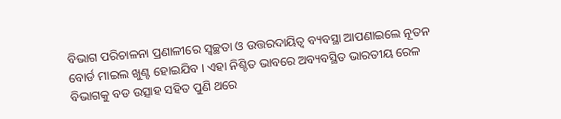ବିଭାଗ ପରିଚାଳନା ପ୍ରଣାଳୀରେ ସ୍ୱଚ୍ଛତା ଓ ଉତ୍ତରଦାୟିତ୍ବ ବ୍ୟବସ୍ଥା ଆପଣାଇଲେ ନୂତନ ବୋର୍ଡ ମାଇଲ ଖୁଣ୍ଟ ହୋଇଯିବ । ଏହା ନିଶ୍ଚିତ ଭାବରେ ଅବ୍ୟବସ୍ଥିତ ଭାରତୀୟ ରେଳ ବିଭାଗକୁ ବଡ ଉତ୍ସାହ ସହିତ ପୁଣି ଥରେ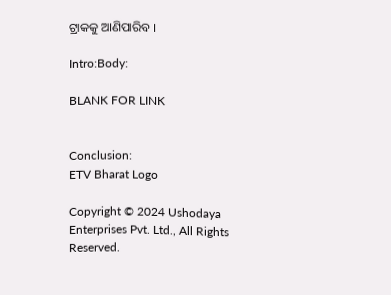ଟ୍ରାକକୁ ଆଣିପାରିବ ।

Intro:Body:

BLANK FOR LINK


Conclusion:
ETV Bharat Logo

Copyright © 2024 Ushodaya Enterprises Pvt. Ltd., All Rights Reserved.